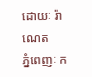ដោយៈ រ៉ាណេត
ភ្នំពេញៈ ក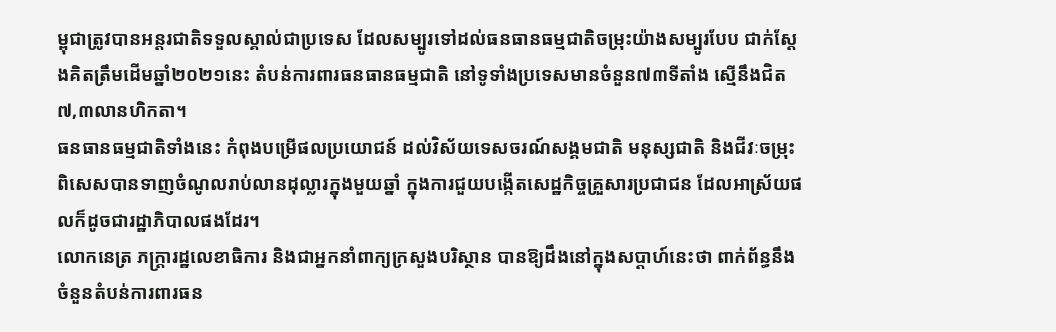ម្ពុជាត្រូវបានអន្តរជាតិទទួលស្គាល់ជាប្រទេស ដែលសម្បូរទៅដល់ធនធានធម្មជាតិចម្រុះយ៉ាងសម្បូរបែប ជាក់ស្ដែងគិតត្រឹមដើមឆ្នាំ២០២១នេះ តំបន់ការពារធនធានធម្មជាតិ នៅទូទាំងប្រទេសមានចំនួន៧៣ទីតាំង ស្មើនឹងជិត ៧,៣លានហិកតា។
ធនធានធម្មជាតិទាំងនេះ កំពុងបម្រើផលប្រយោជន៍ ដល់វិស័យទេសចរណ៍សង្គមជាតិ មនុស្សជាតិ និងជីវៈចម្រុះ ពិសេសបានទាញចំណូលរាប់លានដុល្លារក្នុងមួយឆ្នាំ ក្នុងការជួយបង្កើតសេដ្ឋកិច្ចគ្រួសារប្រជាជន ដែលអាស្រ័យផលក៏ដូចជារដ្ឋាភិបាលផងដែរ។
លោកនេត្រ ភក្ត្រារដ្ឋលេខាធិការ និងជាអ្នកនាំពាក្យក្រសួងបរិស្ថាន បានឱ្យដឹងនៅក្នុងសប្ដាហ៍នេះថា ពាក់ព័ន្ធនឹងចំនួនតំបន់ការពារធន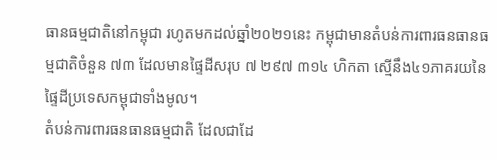ធានធម្មជាតិនៅកម្ពុជា រហូតមកដល់ឆ្នាំ២០២១នេះ កម្ពុជាមានតំបន់ការពារធនធានធម្មជាតិចំនួន ៧៣ ដែលមានផ្ទៃដីសរុប ៧ ២៩៧ ៣១៤ ហិកតា ស្មើនឹង៤១ភាគរយនៃផ្ទៃដីប្រទេសកម្ពុជាទាំងមូល។
តំបន់ការពារធនធានធម្មជាតិ ដែលជាដែ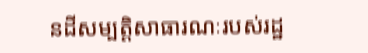នដីសម្បត្តិសាធារណៈរបស់រដ្ឋ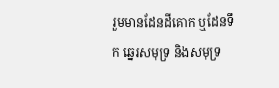រួមមានដែនដីគោក ឬដែនទឹក ឆ្នេរសមុទ្រ និងសមុទ្រ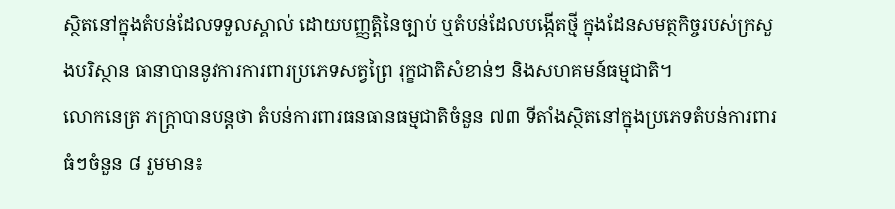ស្ថិតនៅក្នុងតំបន់ដែលទទួលស្គាល់ ដោយបញ្ញត្តិនៃច្បាប់ ឬតំបន់ដែលបង្កើតថ្មី ក្នុងដែនសមត្ថកិច្ចរបស់ក្រសួងបរិស្ថាន ធានាបាននូវការការពារប្រភេទសត្វព្រៃ រុក្ខជាតិសំខាន់ៗ និងសហគមន៍ធម្មជាតិ។
លោកនេត្រ ភក្ត្រាបានបន្តថា តំបន់ការពារធនធានធម្មជាតិចំនួន ៧៣ ទីតាំងស្ថិតនៅក្នុងប្រភេទតំបន់ការពារធំៗចំនួន ៨ រួមមាន៖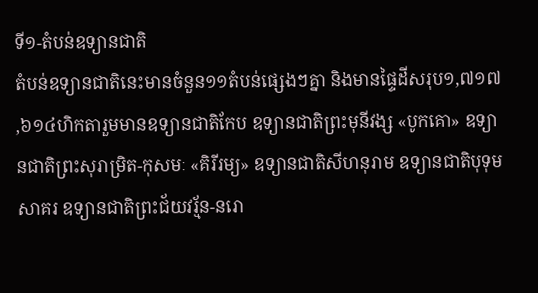ទី១-តំបន់ឧទ្យានជាតិ
តំបន់ឧទ្យានជាតិនេះមានចំនួន១១តំបន់ផ្សេងៗគ្នា និងមានផ្ទៃដីសរុប១,៧១៧ ,៦១៤ហិកតារួមមានឧទ្យានជាតិកែប ឧទ្យានជាតិព្រះមុនីវង្ស «បូកគោ» ឧទ្យានជាតិព្រះសុរាម្រិត-កុសមៈ «គិរីរម្យ» ឧទ្យានជាតិសីហនុរាម ឧទ្យានជាតិបុទុមសាគរ ឧទ្យានជាតិព្រះជ័យវរ្ម័ន-នរោ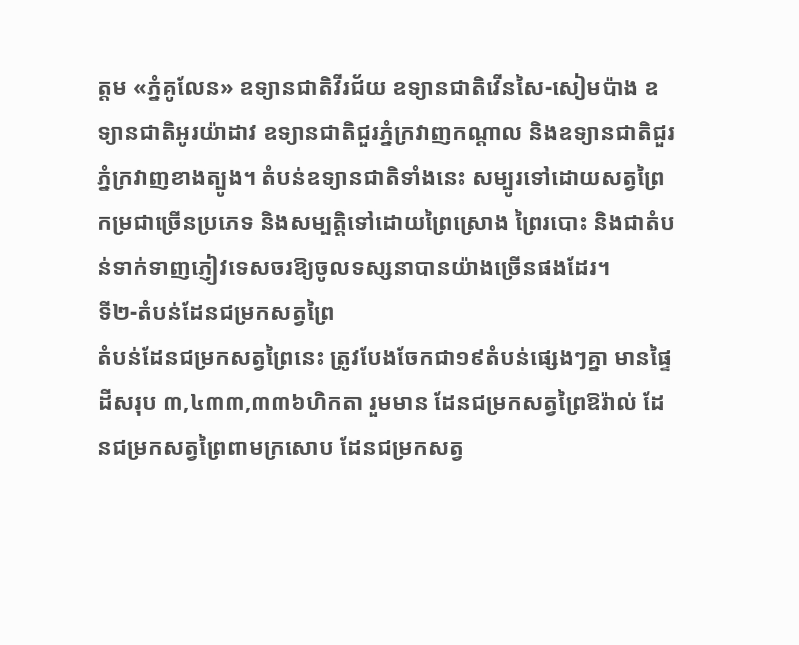ត្តម «ភ្នំគូលែន» ឧទ្យានជាតិវីរជ័យ ឧទ្យានជាតិវើនសៃ-សៀមប៉ាង ឧទ្យានជាតិអូរយ៉ាដាវ ឧទ្យានជាតិជួរភ្នំក្រវាញកណ្តាល និងឧទ្យានជាតិជួរភ្នំក្រវាញខាងត្បូង។ តំបន់ឧទ្យានជាតិទាំងនេះ សម្បូរទៅដោយសត្វព្រៃកម្រជាច្រើនប្រភេទ និងសម្បត្តិទៅដោយព្រៃស្រោង ព្រៃរបោះ និងជាតំបន់ទាក់ទាញភ្ញៀវទេសចរឱ្យចូលទស្សនាបានយ៉ាងច្រើនផងដែរ។
ទី២-តំបន់ដែនជម្រកសត្វព្រៃ
តំបន់ដែនជម្រកសត្វព្រៃនេះ ត្រូវបែងចែកជា១៩តំបន់ផ្សេងៗគ្នា មានផ្ទៃដីសរុប ៣,៤៣៣,៣៣៦ហិកតា រួមមាន ដែនជម្រកសត្វព្រៃឱរ៉ាល់ ដែនជម្រកសត្វព្រៃពាមក្រសោប ដែនជម្រកសត្វ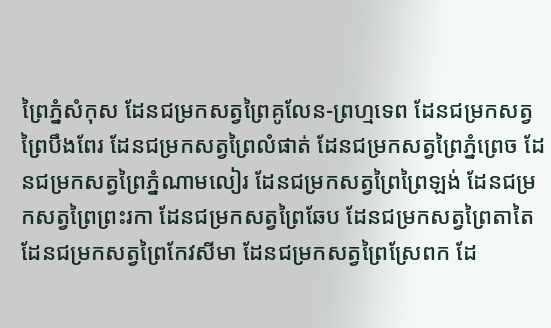ព្រៃភ្នំសំកុស ដែនជម្រកសត្វព្រៃគូលែន-ព្រហ្មទេព ដែនជម្រកសត្វព្រៃបឹងពែរ ដែនជម្រកសត្វព្រៃលំផាត់ ដែនជម្រកសត្វព្រៃភ្នំព្រេច ដែនជម្រកសត្វព្រៃភ្នំណាមលៀរ ដែនជម្រកសត្វព្រៃព្រៃឡង់ ដែនជម្រកសត្វព្រៃព្រះរកា ដែនជម្រកសត្វព្រៃឆែប ដែនជម្រកសត្វព្រៃតាតៃ ដែនជម្រកសត្វព្រៃកែវសីមា ដែនជម្រកសត្វព្រៃស្រែពក ដែ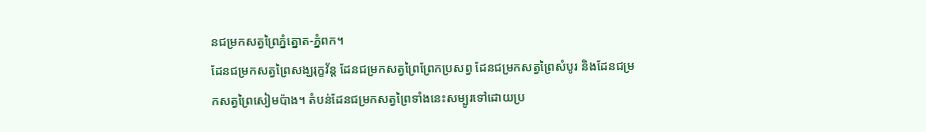នជម្រកសត្វព្រៃភ្នំត្នោត-ភ្នំពក។
ដែនជម្រកសត្វព្រៃសង្ឃរុក្ខវ័ន្ត ដែនជម្រកសត្វព្រៃព្រែកប្រសព្វ ដែនជម្រកសត្វព្រៃសំបូរ និងដែនជម្រកសត្វព្រៃសៀមប៉ាង។ តំបន់ដែនជម្រកសត្វព្រៃទាំងនេះសម្បូរទៅដោយប្រ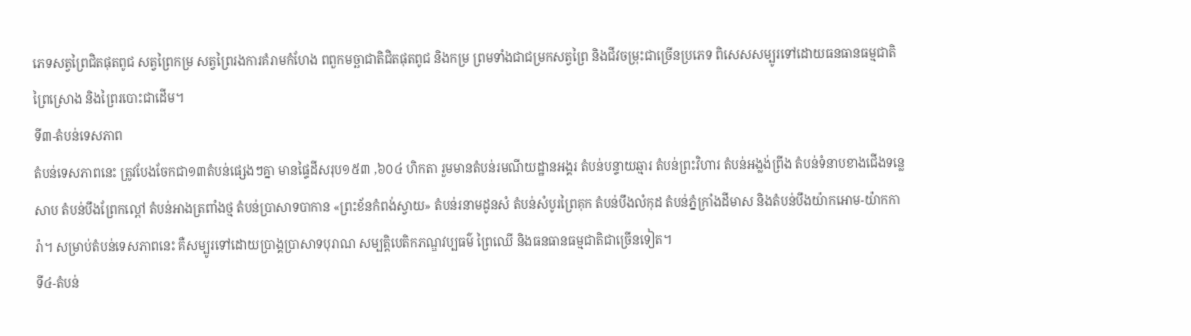ភេទសត្វព្រៃជិតផុតពូជ សត្វព្រៃកម្រ សត្វព្រៃរងការគំរាមកំហែង ពពួកមច្ឆាជាតិជិតផុតពូជ និងកម្រ ព្រមទាំងជាជម្រកសត្វព្រៃ និងជីវចម្រុះជាច្រើនប្រភេទ ពិសេសសម្បូរទៅដោយធនធានធម្មជាតិ ព្រៃស្រោង និងព្រៃរបោះជាដើម។
ទី៣-តំបន់ទេសភាព
តំបន់ទេសភាពនេះ ត្រូវបែងចែកជា១៣តំបន់ផ្សេងៗគ្នា មានផ្ទៃដីសរុប១៥៣ ,៦០៤ ហិកតា រួមមានតំបន់រមណីយដ្ឋានអង្គរ តំបន់បន្ទាយឆ្មារ តំបន់ព្រះវិហារ តំបន់អង្លង់ព្រីង តំបន់ទំនាបខាងជើងទន្លេសាប តំបន់បឹងព្រែកល្ពៅ តំបន់អាងត្រពាំងថ្ម តំបន់ប្រាសាទបាកាន «ព្រះខ័នកំពង់ស្វាយ» តំបន់រនាមដូនសំ តំបន់សំបូរព្រៃគុក តំបន់បឹងលំកុដ តំបន់ភ្នំក្រាំងដីមាស និងតំបន់បឹងយ៉ាកអោម-យ៉ាកការ៉ា។ សម្រាប់តំបន់ទេសភាពនេះ គឺសម្បូរទៅដោយប្រាង្គប្រាសាទបុរាណ សម្បត្តិបេតិកភណ្ឌវប្បធម៌ ព្រៃឈើ និងធនធានធម្មជាតិជាច្រើនទៀត។
ទី៤-តំបន់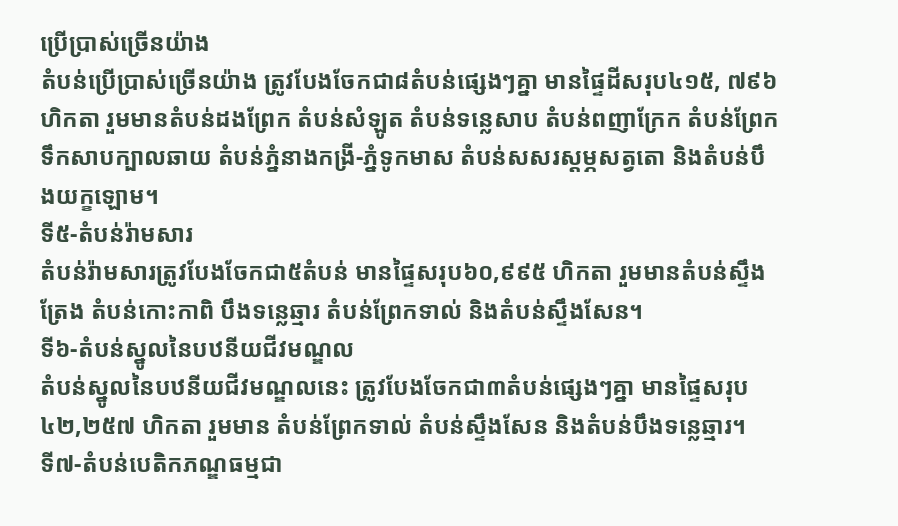ប្រើប្រាស់ច្រើនយ៉ាង
តំបន់ប្រើប្រាស់ច្រើនយ៉ាង ត្រូវបែងចែកជា៨តំបន់ផ្សេងៗគ្នា មានផ្ទៃដីសរុប៤១៥, ៧៩៦ ហិកតា រួមមានតំបន់ដងព្រែក តំបន់សំឡូត តំបន់ទន្លេសាប តំបន់ពញាក្រែក តំបន់ព្រែកទឹកសាបក្បាលឆាយ តំបន់ភ្នំនាងកង្រី-ភ្នំទូកមាស តំបន់សសរស្តម្ភសត្វតោ និងតំបន់បឹងយក្ខឡោម។
ទី៥-តំបន់រ៉ាមសារ
តំបន់រ៉ាមសារត្រូវបែងចែកជា៥តំបន់ មានផ្ទៃសរុប៦០,៩៩៥ ហិកតា រួមមានតំបន់ស្ទឹងត្រែង តំបន់កោះកាពិ បឹងទន្លេឆ្មារ តំបន់ព្រែកទាល់ និងតំបន់ស្ទឹងសែន។
ទី៦-តំបន់ស្នូលនៃបឋនីយជីវមណ្ឌល
តំបន់ស្នូលនៃបឋនីយជីវមណ្ឌលនេះ ត្រូវបែងចែកជា៣តំបន់ផ្សេងៗគ្នា មានផ្ទៃសរុប៤២,២៥៧ ហិកតា រួមមាន តំបន់ព្រែកទាល់ តំបន់ស្ទឹងសែន និងតំបន់បឹងទន្លេឆ្មារ។
ទី៧-តំបន់បេតិកភណ្ឌធម្មជា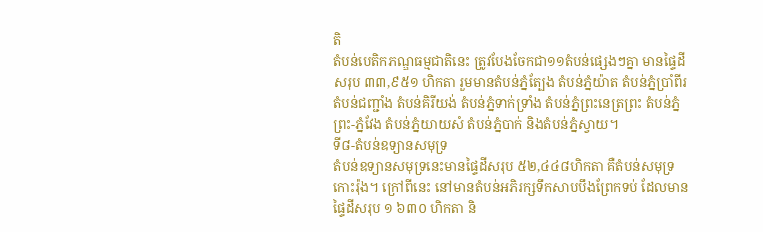តិ
តំបន់បេតិកភណ្ឌធម្មជាតិនេះ ត្រូវបែងចែកជា១១តំបន់ផ្សេងៗគ្នា មានផ្ទៃដីសរុប ៣៣,៩៥១ ហិកតា រួមមានតំបន់ភ្នំត្បែង តំបន់ភ្នំយ៉ាត តំបន់ភ្នំប្រាំពីរ តំបន់ជញ្ជាំង តំបន់គិរីយង់ តំបន់ភ្នំទាក់ទ្រាំង តំបន់ភ្នំព្រះនេត្រព្រះ តំបន់ភ្នំព្រះ-ភ្នំវែង តំបន់ភ្នំយាយសំ តំបន់ភ្នំបាក់ និងតំបន់ភ្នំស្វាយ។
ទី៨-តំបន់ឧទ្យានសមុទ្រ
តំបន់ឧទ្យានសមុទ្រនេះមានផ្ទៃដីសរុប ៥២,៤៤៨ហិកតា គឺតំបន់សមុទ្រកោះរ៉ុង។ ក្រៅពីនេះ នៅមានតំបន់អភិរក្សទឹកសាបបឹងព្រែកទប់ ដែលមានផ្ទៃដីសរុប ១ ៦៣០ ហិកតា និ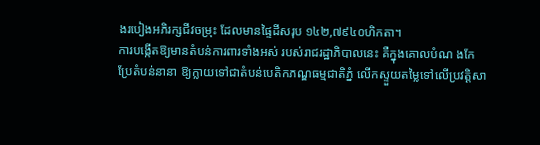ងរបៀងអភិរក្សជីវចម្រុះ ដែលមានផ្ទៃដីសរុប ១៤២,៧៩៤០ហិកតា។
ការបង្កើតឱ្យមានតំបន់ការពារទាំងអស់ របស់រាជរដ្ឋាភិបាលនេះ គឺក្នុងគោលបំណ ងកែប្រែតំបន់នានា ឱ្យក្លាយទៅជាតំបន់បេតិកភណ្ឌធម្មជាតិភ្នំ លើកស្ទួយតម្លៃទៅលើប្រវត្តិសា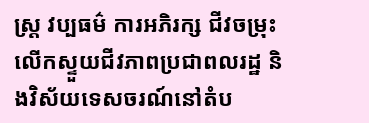ស្ត្រ វប្បធម៌ ការអភិរក្ស ជីវចម្រុះ លើកស្ទួយជីវភាពប្រជាពលរដ្ឋ និងវិស័យទេសចរណ៍នៅតំប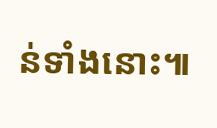ន់ទាំងនោះ៕